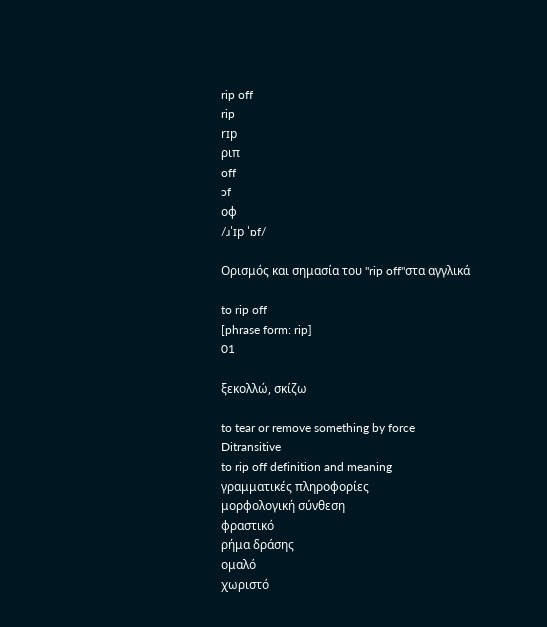rip off
rip
rɪp
ριπ
off
ɔf
οφ
/ɹˈɪp ˈɒf/

Ορισμός και σημασία του "rip off"στα αγγλικά

to rip off
[phrase form: rip]
01

ξεκολλώ, σκίζω

to tear or remove something by force
Ditransitive
to rip off definition and meaning
γραμματικές πληροφορίες
μορφολογική σύνθεση
φραστικό
ρήμα δράσης
ομαλό
χωριστό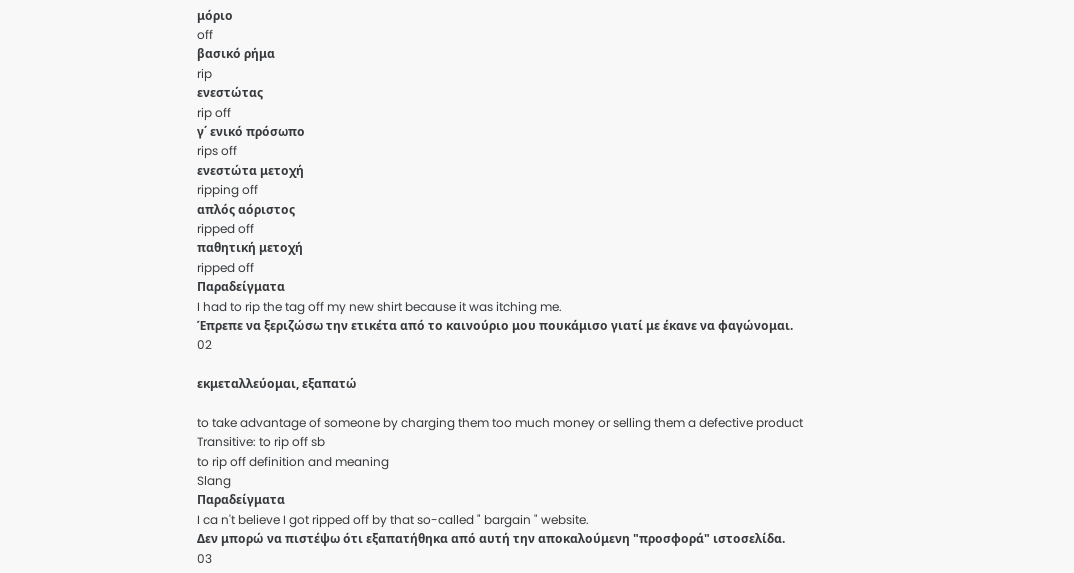μόριο
off
βασικό ρήμα
rip
ενεστώτας
rip off
γ΄ ενικό πρόσωπο
rips off
ενεστώτα μετοχή
ripping off
απλός αόριστος
ripped off
παθητική μετοχή
ripped off
Παραδείγματα
I had to rip the tag off my new shirt because it was itching me.
Έπρεπε να ξεριζώσω την ετικέτα από το καινούριο μου πουκάμισο γιατί με έκανε να φαγώνομαι.
02

εκμεταλλεύομαι, εξαπατώ

to take advantage of someone by charging them too much money or selling them a defective product
Transitive: to rip off sb
to rip off definition and meaning
Slang
Παραδείγματα
I ca n't believe I got ripped off by that so-called " bargain " website.
Δεν μπορώ να πιστέψω ότι εξαπατήθηκα από αυτή την αποκαλούμενη "προσφορά" ιστοσελίδα.
03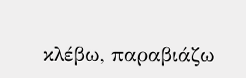κλέβω, παραβιάζω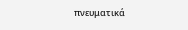πνευματικά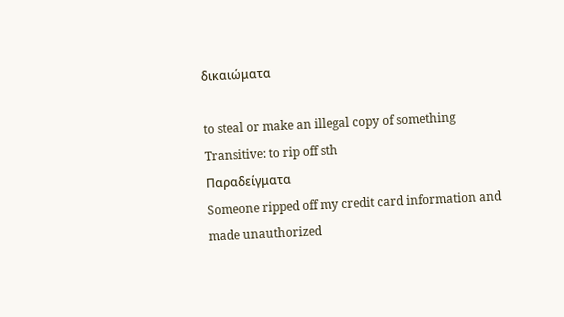δικαιώματα

to steal or make an illegal copy of something
Transitive: to rip off sth
Παραδείγματα
Someone ripped off my credit card information and made unauthorized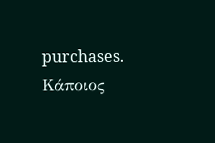purchases.
Κάποιος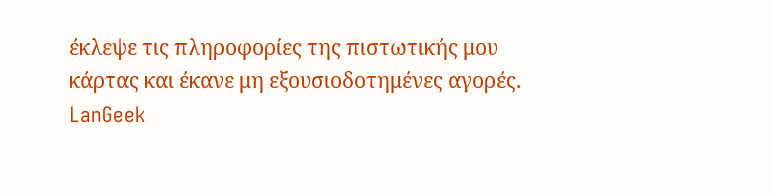έκλεψε τις πληροφορίες της πιστωτικής μου κάρτας και έκανε μη εξουσιοδοτημένες αγορές.
LanGeek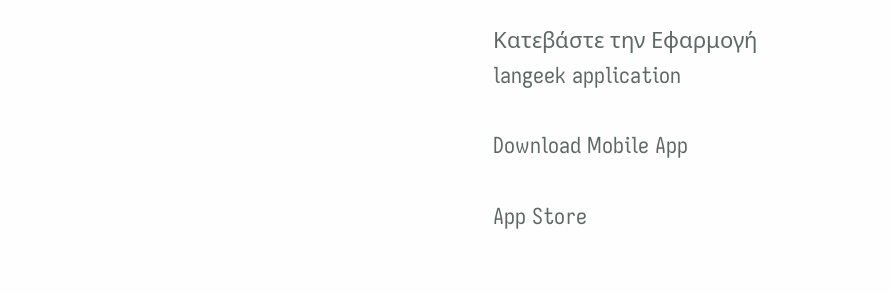Κατεβάστε την Εφαρμογή
langeek application

Download Mobile App

App Store